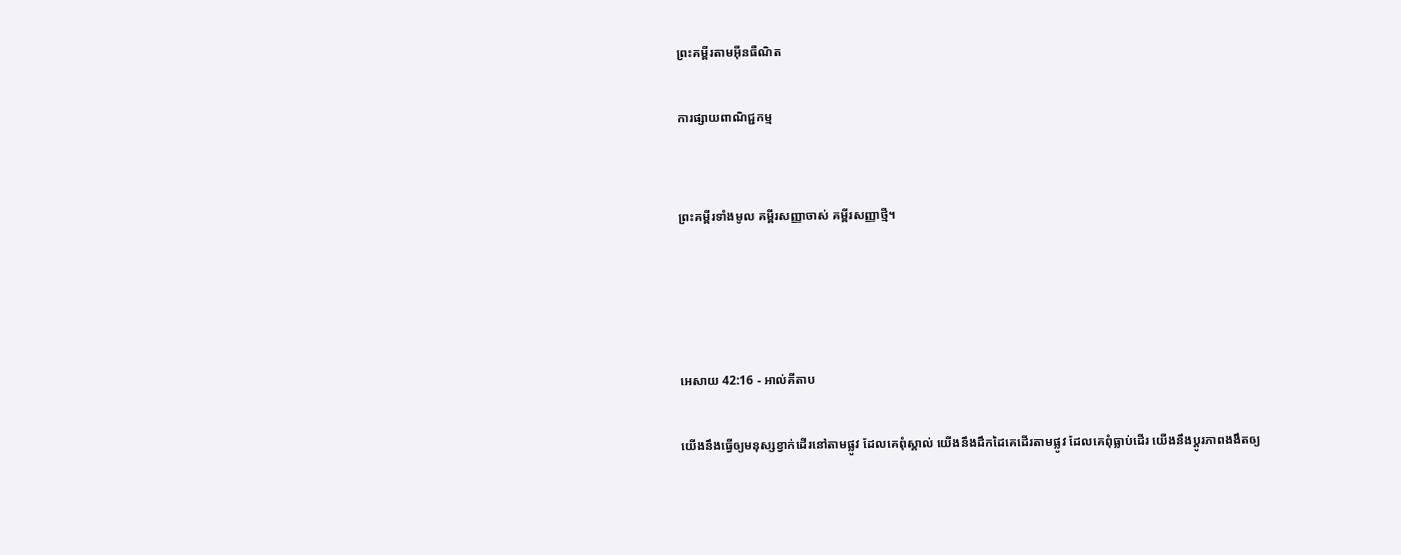ព្រះគម្ពីរតាមអ៊ីនធឺណិត

ការផ្សាយពាណិជ្ជកម្ម


ព្រះគម្ពីរទាំងមូល គម្ពីរសញ្ញាចាស់ គម្ពីរសញ្ញាថ្មី។




អេសាយ 42:16 - អាល់គីតាប

យើងនឹងធ្វើឲ្យមនុស្សខ្វាក់ដើរនៅតាមផ្លូវ ដែលគេពុំស្គាល់ យើងនឹងដឹកដៃគេដើរតាមផ្លូវ ដែលគេពុំធ្លាប់ដើរ យើងនឹងប្ដូរភាពងងឹតឲ្យ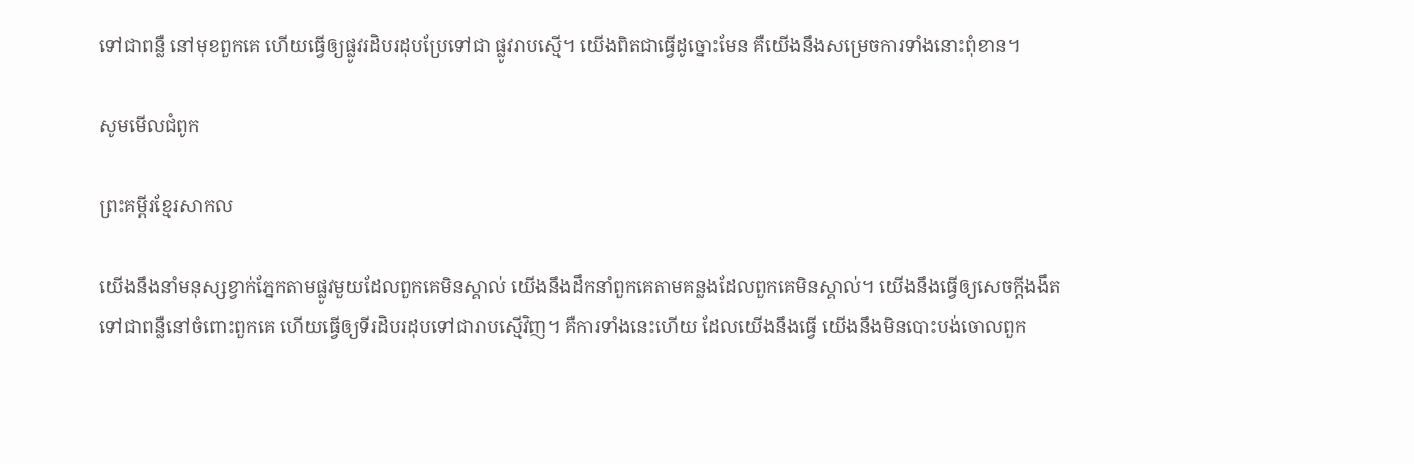ទៅជាពន្លឺ នៅមុខពួកគេ ហើយធ្វើឲ្យផ្លូវរដិប‌រដុបប្រែទៅជា ផ្លូវរាបស្មើ។ យើងពិតជាធ្វើដូច្នោះមែន គឺយើងនឹងសម្រេចការទាំងនោះពុំ‌ខាន។

សូមមើលជំពូក

ព្រះគម្ពីរខ្មែរសាកល

យើងនឹងនាំមនុស្សខ្វាក់ភ្នែកតាមផ្លូវមួយដែលពួកគេមិនស្គាល់ យើងនឹងដឹកនាំពួកគេតាមគន្លងដែលពួកគេមិនស្គាល់។ យើងនឹងធ្វើឲ្យសេចក្ដីងងឹតទៅជាពន្លឺនៅចំពោះពួកគេ ហើយធ្វើឲ្យទីរដិបរដុបទៅជារាបស្មើវិញ។ គឺការទាំងនេះហើយ ដែលយើងនឹងធ្វើ យើងនឹងមិនបោះបង់ចោលពួក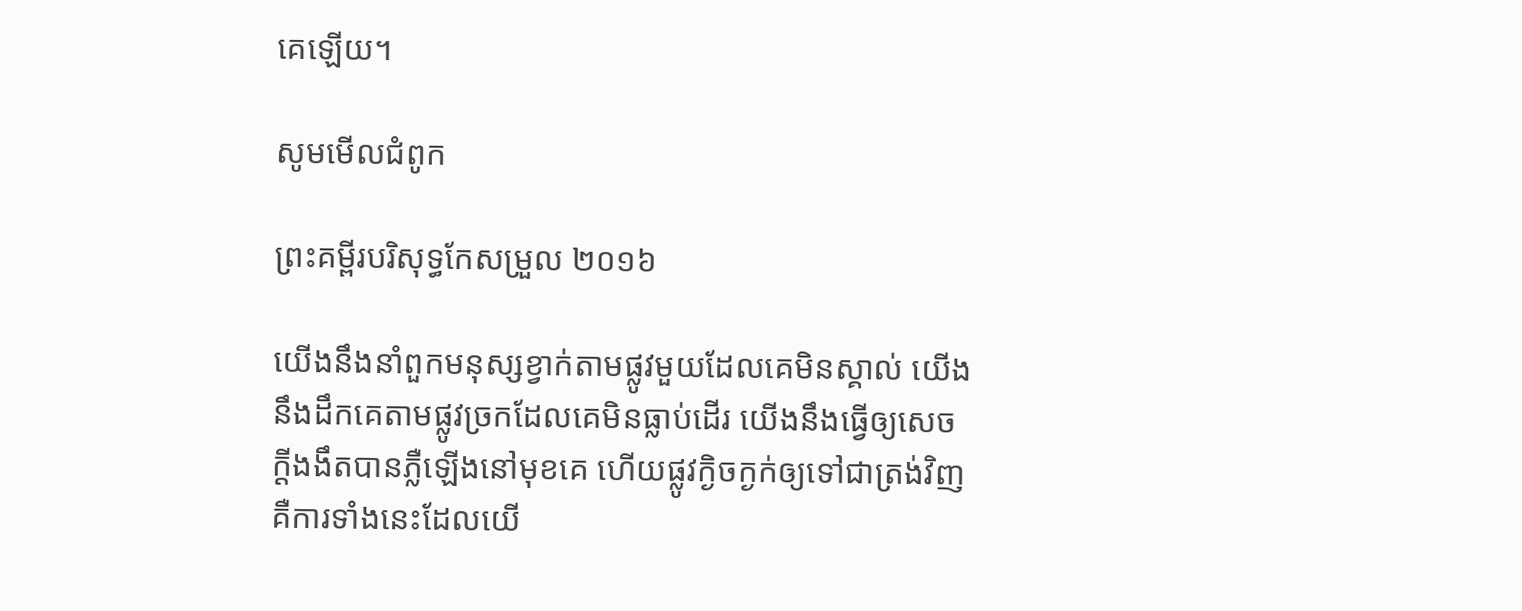គេឡើយ។

សូមមើលជំពូក

ព្រះគម្ពីរបរិសុទ្ធកែសម្រួល ២០១៦

យើងនឹងនាំពួកមនុស្សខ្វាក់តាមផ្លូវមួយដែលគេមិនស្គាល់ យើងនឹងដឹកគេតាមផ្លូវច្រកដែលគេមិនធ្លាប់ដើរ យើងនឹងធ្វើឲ្យសេចក្ដីងងឹតបានភ្លឺឡើងនៅមុខគេ ហើយផ្លូវក្ងិច‌ក្ងក់ឲ្យទៅជាត្រង់វិញ គឺការទាំងនេះដែលយើ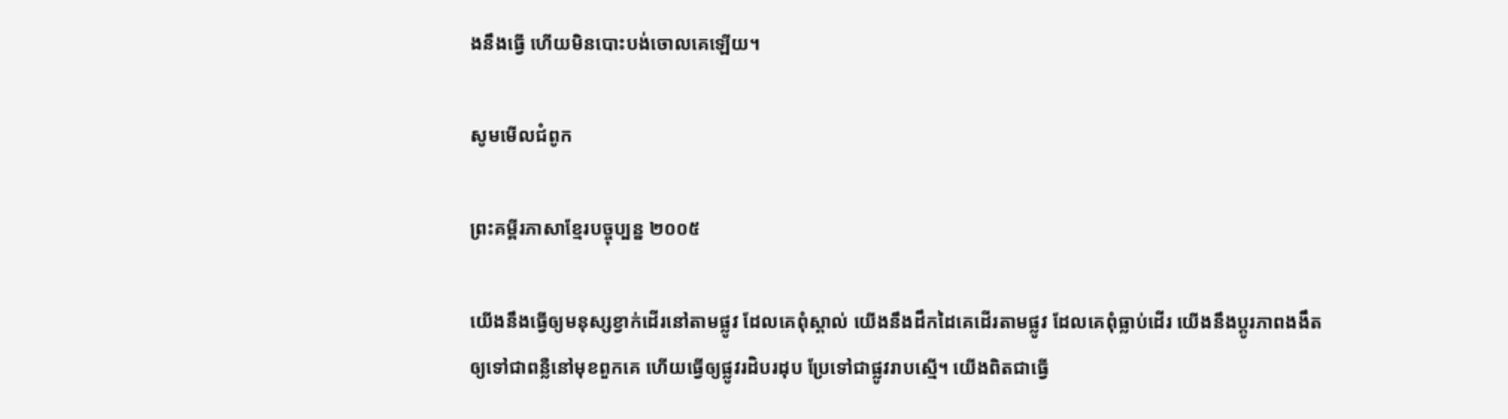ងនឹងធ្វើ ហើយមិនបោះ‌បង់ចោលគេឡើយ។

សូមមើលជំពូក

ព្រះគម្ពីរភាសាខ្មែរបច្ចុប្បន្ន ២០០៥

យើងនឹងធ្វើឲ្យមនុស្សខ្វាក់ដើរនៅតាមផ្លូវ ដែលគេពុំស្គាល់ យើងនឹងដឹកដៃគេដើរតាមផ្លូវ ដែលគេពុំធ្លាប់ដើរ យើងនឹងប្ដូរភាពងងឹត ឲ្យទៅជាពន្លឺនៅមុខពួកគេ ហើយធ្វើឲ្យផ្លូវរដិប‌រដុប ប្រែទៅជាផ្លូវរាបស្មើ។ យើងពិតជាធ្វើ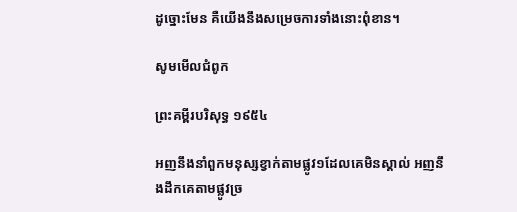ដូច្នោះមែន គឺយើងនឹងសម្រេចការទាំងនោះពុំ‌ខាន។

សូមមើលជំពូក

ព្រះគម្ពីរបរិសុទ្ធ ១៩៥៤

អញនឹងនាំពួកមនុស្សខ្វាក់តាមផ្លូវ១ដែលគេមិនស្គាល់ អញនឹងដឹកគេតាមផ្លូវច្រ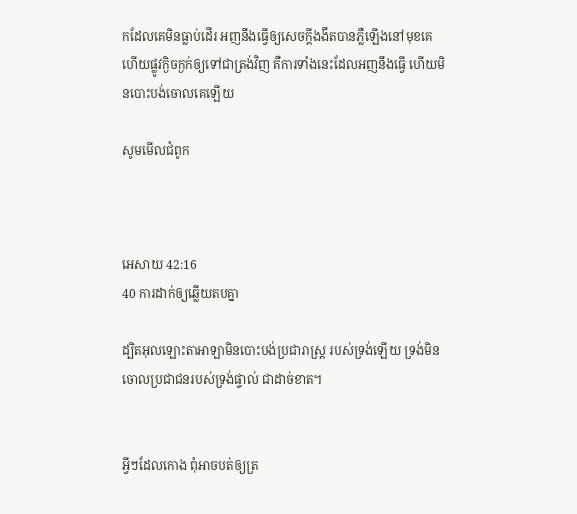កដែលគេមិនធ្លាប់ដើរ អញនឹងធ្វើឲ្យសេចក្ដីងងឹតបានភ្លឺឡើងនៅមុខគេ ហើយផ្លូវក្ងិច‌ក្ងក់ឲ្យទៅជាត្រង់វិញ គឺការទាំងនេះដែលអញនឹងធ្វើ ហើយមិនបោះ‌បង់ចោលគេឡើយ

សូមមើលជំពូក



អេសាយ 42:16
40 ការដាក់ឲ្យឆ្លើយតបគ្នា

ដ្បិតអុលឡោះ‌តាអាឡាមិនបោះបង់ប្រជា‌រាស្ត្រ របស់ទ្រង់ឡើយ ទ្រង់មិនចោលប្រជា‌ជនរបស់ទ្រង់ផ្ទាល់ ជាដាច់ខាត។


អ្វីៗដែលកោង ពុំអាចបត់ឲ្យត្រ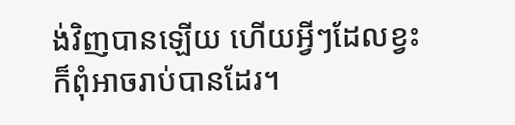ង់វិញបានឡើយ ហើយអ្វីៗដែលខ្វះក៏ពុំអាចរាប់បានដែរ។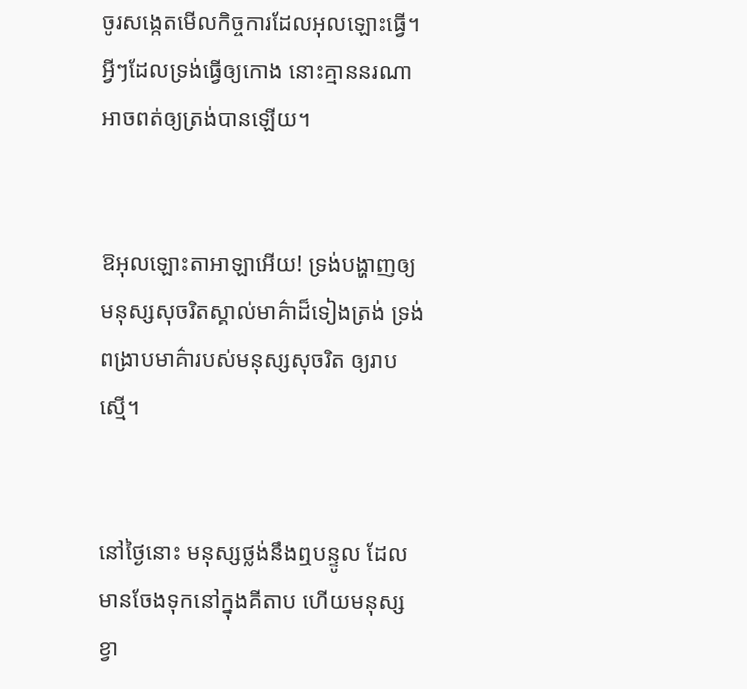ចូរសង្កេតមើលកិច្ចការដែលអុលឡោះធ្វើ។ អ្វីៗដែលទ្រង់ធ្វើឲ្យកោង នោះគ្មាននរណាអាចពត់ឲ្យត្រង់បានឡើយ។


ឱអុលឡោះ‌តាអាឡាអើយ! ទ្រង់បង្ហាញឲ្យ មនុស្សសុចរិតស្គាល់មាគ៌ាដ៏ទៀងត្រង់ ទ្រង់ពង្រាបមាគ៌ារបស់មនុស្សសុចរិត ឲ្យរាបស្មើ។


នៅថ្ងៃនោះ មនុស្សថ្លង់នឹងឮបន្ទូល ដែលមានចែងទុកនៅក្នុងគីតាប ហើយមនុស្សខ្វា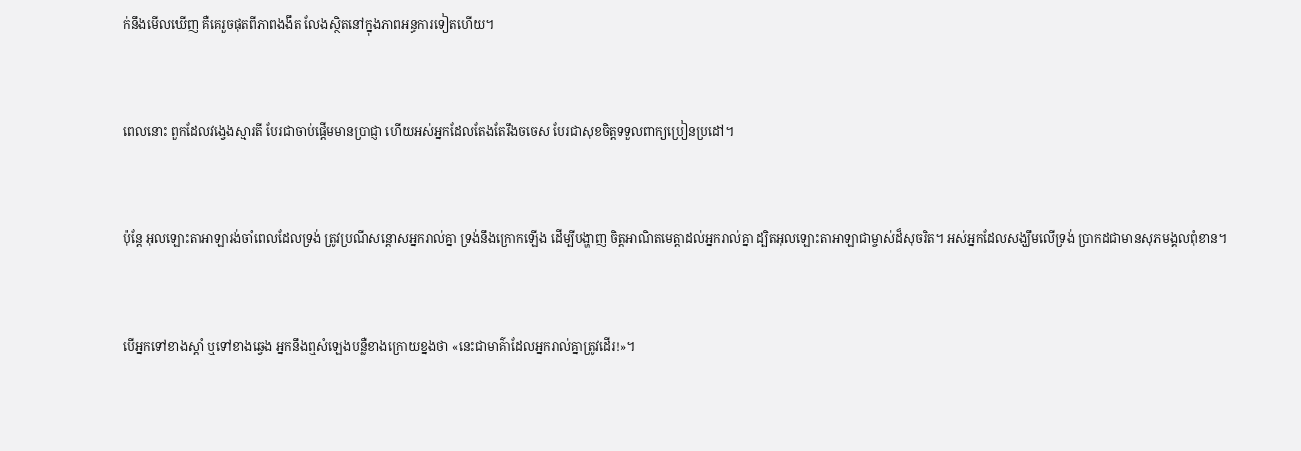ក់នឹងមើលឃើញ គឺគេរួចផុតពីភាពងងឹត លែងស្ថិតនៅក្នុងភាពអន្ធការទៀតហើយ។


ពេលនោះ ពួកដែលវង្វេងស្មារតី បែរជាចាប់ផ្ដើមមានប្រាជ្ញា ហើយអស់អ្នកដែលតែងតែរឹងចចេស បែរជាសុខចិត្តទទួលពាក្យប្រៀន‌ប្រដៅ។


ប៉ុន្តែ អុលឡោះ‌តាអាឡារង់‌ចាំពេលដែលទ្រង់ ត្រូវប្រណីសន្ដោសអ្នករាល់គ្នា ទ្រង់នឹងក្រោកឡើង ដើម្បីបង្ហាញ ចិត្តអាណិតមេត្តាដល់អ្នករាល់គ្នា ដ្បិតអុលឡោះ‌តាអាឡាជាម្ចាស់ដ៏សុចរិត។ អស់អ្នកដែលសង្ឃឹមលើទ្រង់ ប្រាកដជាមានសុភ‌មង្គលពុំ‌ខាន។


បើអ្នកទៅខាងស្ដាំ ឬទៅខាងឆ្វេង អ្នកនឹងឮសំឡេងបន្លឺខាងក្រោយខ្នងថា «នេះជាមាគ៌ាដែលអ្នករាល់គ្នាត្រូវដើរ!»។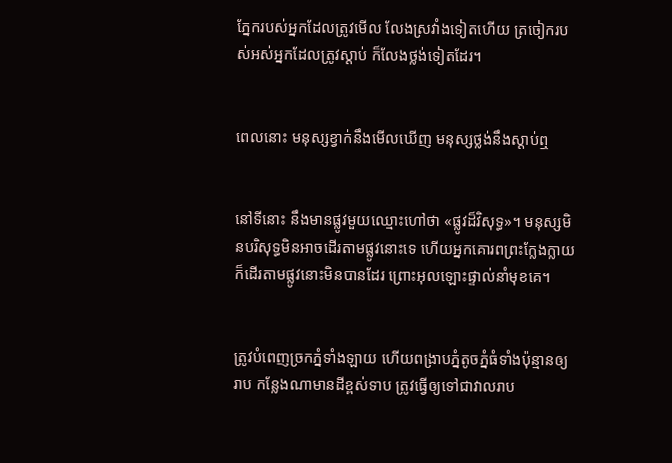ភ្នែករបស់អ្នកដែលត្រូវមើល លែងស្រវាំងទៀតហើយ ត្រចៀករបស់អស់អ្នកដែលត្រូវស្ដាប់ ក៏លែងថ្លង់ទៀតដែរ។


ពេលនោះ មនុស្សខ្វាក់នឹងមើលឃើញ មនុស្សថ្លង់នឹងស្ដាប់ឮ


នៅទីនោះ នឹងមានផ្លូវមួយឈ្មោះហៅថា «ផ្លូវដ៏‌វិសុទ្ធ»។ មនុស្សមិនបរិសុទ្ធមិនអាចដើរតាមផ្លូវនោះទេ ហើយអ្នកគោរពព្រះក្លែង‌ក្លាយ ក៏ដើរតាមផ្លូវនោះមិនបានដែរ ព្រោះអុលឡោះផ្ទាល់នាំមុខគេ។


ត្រូវបំពេញច្រកភ្នំទាំង‌ឡាយ ហើយពង្រាបភ្នំតូចភ្នំធំទាំងប៉ុន្មានឲ្យរាប កន្លែងណាមានដីខ្ពស់ទាប ត្រូវធ្វើឲ្យទៅជាវាលរាប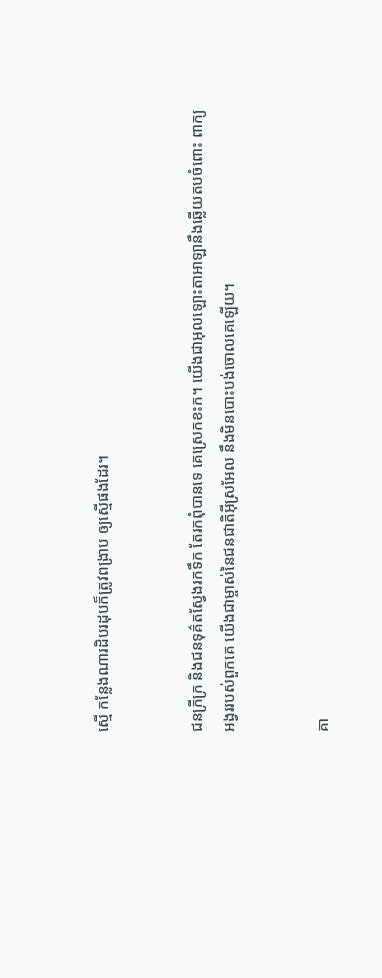ស្មើ កន្លែងណារដិប‌រដុបក៏ត្រូវពង្រាប ឲ្យស្មើផងដែរ។


ជនក្រីក្រ និងជនទុគ៌តស្វែងរកទឹក តែរកពុំបានទេ គេស្រេកខះក។ យើងជាអុលឡោះ‌តាអាឡានឹងឆ្លើយតបចំពោះ ពាក្យអង្វររបស់ពួកគេ យើងជាម្ចាស់នៃជន‌ជាតិអ៊ីស្រ‌អែល នឹងមិនបោះបង់ចោលគេឡើយ។


គា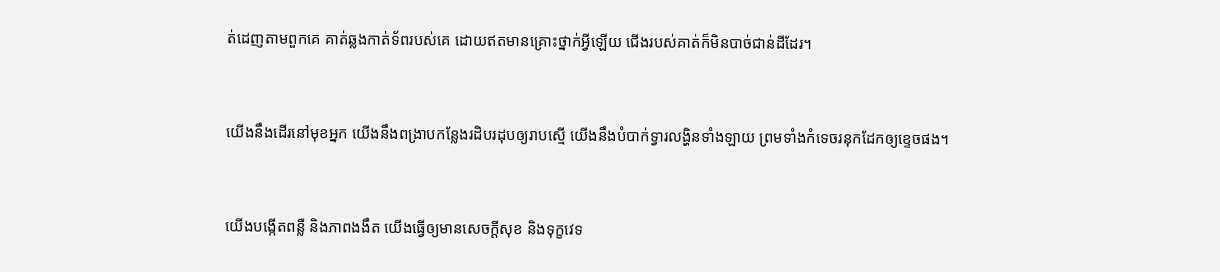ត់ដេញតាមពួកគេ គាត់ឆ្លងកាត់ទ័ពរបស់គេ ដោយឥតមានគ្រោះថ្នាក់អ្វីឡើយ ជើងរបស់គាត់ក៏មិនបាច់ជាន់ដីដែរ។


យើងនឹងដើរនៅមុខអ្នក យើងនឹងពង្រាបកន្លែងរដិប‌រដុបឲ្យរាបស្មើ យើងនឹងបំបាក់ទ្វារលង្ហិនទាំង‌ឡាយ ព្រមទាំងកំទេចរនុកដែកឲ្យខ្ទេចផង។


យើងបង្កើតពន្លឺ និងភាពងងឹត យើងធ្វើឲ្យមានសេចក្ដីសុខ និងទុក្ខវេទ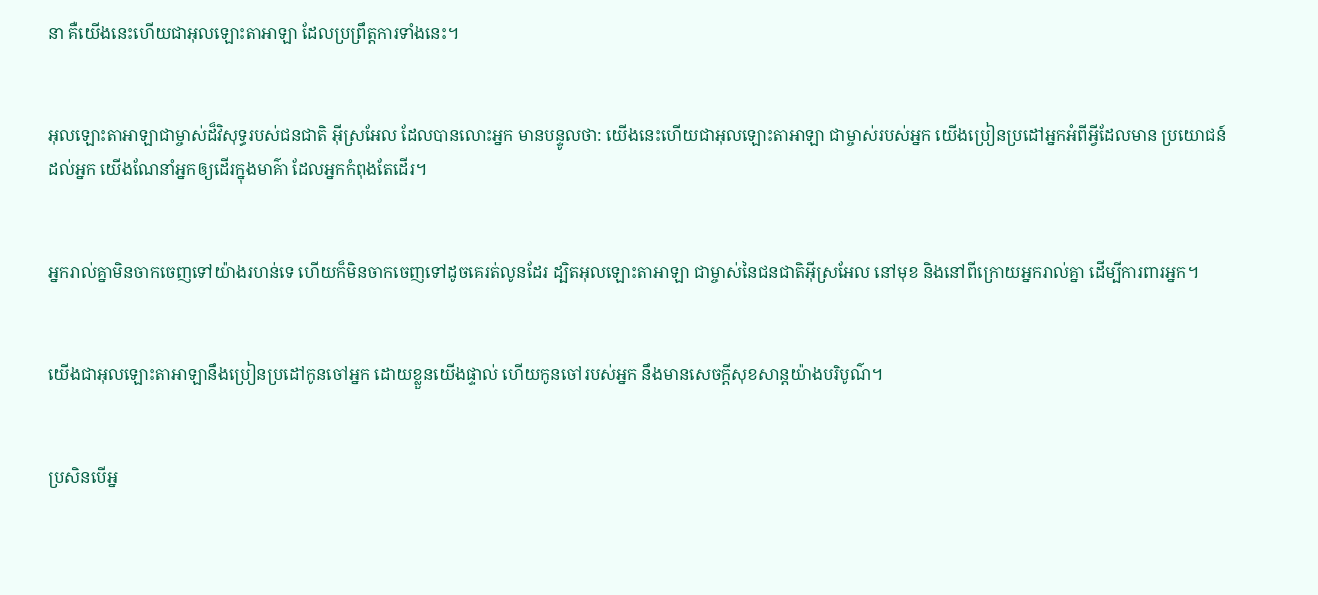នា គឺយើងនេះហើយជាអុលឡោះ‌តាអាឡា ដែលប្រព្រឹត្តការទាំងនេះ។


អុលឡោះ‌តាអាឡាជាម្ចាស់ដ៏‌វិសុទ្ធរបស់ជន‌ជាតិ អ៊ីស្រ‌អែល ដែលបានលោះអ្នក មានបន្ទូលថា: យើងនេះហើយជាអុលឡោះ‌តាអាឡា ជាម្ចាស់របស់អ្នក យើងប្រៀន‌ប្រដៅអ្នកអំពីអ្វីដែលមាន ប្រយោជន៍ដល់អ្នក យើងណែ‌នាំអ្នកឲ្យដើរក្នុងមាគ៌ា ដែលអ្នកកំពុងតែដើរ។


អ្នករាល់គ្នាមិនចាកចេញទៅយ៉ាងរហន់ទេ ហើយក៏មិនចាកចេញទៅដូចគេរត់លូនដែរ ដ្បិតអុលឡោះ‌តាអាឡា ជាម្ចាស់នៃជន‌ជាតិអ៊ីស្រ‌អែល នៅមុខ និងនៅពីក្រោយអ្នករាល់គ្នា ដើម្បីការពារអ្នក។


យើងជាអុលឡោះ‌តាអាឡានឹងប្រៀន‌ប្រដៅកូនចៅអ្នក ដោយខ្លួនយើងផ្ទាល់ ហើយកូនចៅរបស់អ្នក នឹងមានសេចក្ដីសុខ‌សាន្តយ៉ាងបរិបូណ៌។


ប្រសិនបើអ្ន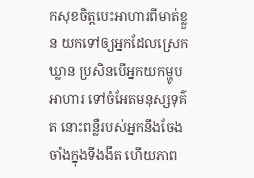កសុខចិត្តបេះអាហារពីមាត់ខ្លួន យកទៅឲ្យអ្នកដែលស្រេកឃ្លាន ប្រសិនបើអ្នកយកម្ហូបអាហារ ទៅចំអែតមនុស្សទុគ៌ត នោះពន្លឺរបស់អ្នកនឹងចែងចាំងក្នុងទីងងឹត ហើយភាព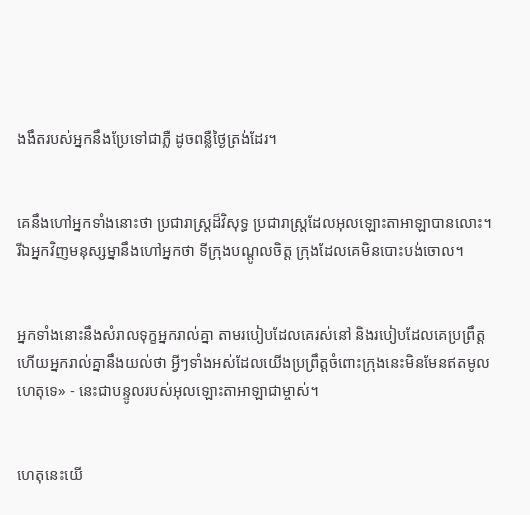ងងឹតរបស់អ្នកនឹងប្រែទៅជាភ្លឺ ដូចពន្លឺថ្ងៃត្រង់ដែរ។


គេនឹងហៅអ្នកទាំងនោះថា ប្រជា‌រាស្ត្រដ៏‌វិសុទ្ធ ប្រជា‌រាស្ត្រដែលអុលឡោះ‌តាអាឡាបានលោះ។ រីឯអ្នកវិញមនុស្ស‌ម្នានឹងហៅអ្នកថា ទីក្រុងបណ្ដូលចិត្ត ក្រុងដែលគេមិនបោះបង់ចោល។


អ្នកទាំងនោះនឹងសំរាលទុក្ខអ្នករាល់គ្នា តាមរបៀបដែលគេរស់នៅ និងរបៀបដែលគេប្រព្រឹត្ត ហើយអ្នករាល់គ្នានឹងយល់ថា អ្វីៗទាំងអស់ដែលយើងប្រព្រឹត្តចំពោះក្រុងនេះមិនមែនឥតមូលហេតុទេ» - នេះជាបន្ទូលរបស់អុលឡោះ‌តាអាឡាជាម្ចាស់។


ហេតុនេះយើ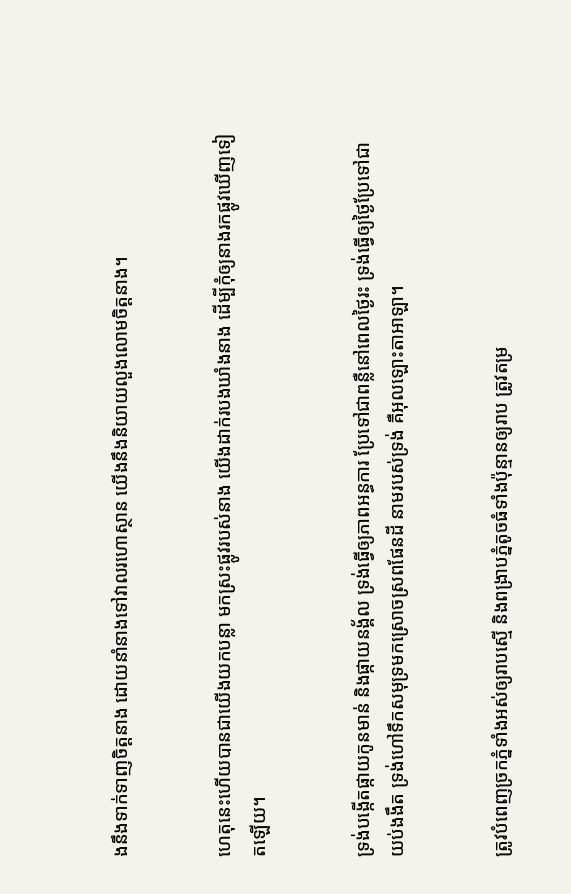ងនឹងទាក់‌ទាញចិត្តនាង ដោយនាំនាងទៅវាលរហោ‌ស្ថាន យើងនឹងនិយាយលួង‌លោមចិត្តនាង។


ហេតុនេះហើយបានជាយើងយកបន្លា មកស្រះផ្លូវរបស់នាង យើងដាក់របងឃាំងនាង ដើម្បីកុំឲ្យនាងរកផ្លូវឃើញទៀតឡើយ។


ទ្រង់បង្កើតផ្កាយកូនមាន់ និងផ្កាយនង្គ័ល ទ្រង់ធ្វើឲ្យភាពអន្ធការ ប្រែទៅជាពន្លឺនៅពេលថ្ងៃរះ ទ្រង់ធ្វើឲ្យថ្ងៃប្រែទៅជាយប់ងងឹត ទ្រង់ហៅទឹកសមុទ្រមកស្រោចស្រពផែនដី នាមរបស់ទ្រង់ គឺអុលឡោះ‌តាអាឡា។


ត្រូវបំពេញច្រកភ្នំទាំងអស់ឲ្យរាបស្មើ និងពង្រាបភ្នំតូចធំទាំងប៉ុន្មានឲ្យរាប ត្រូវតម្រ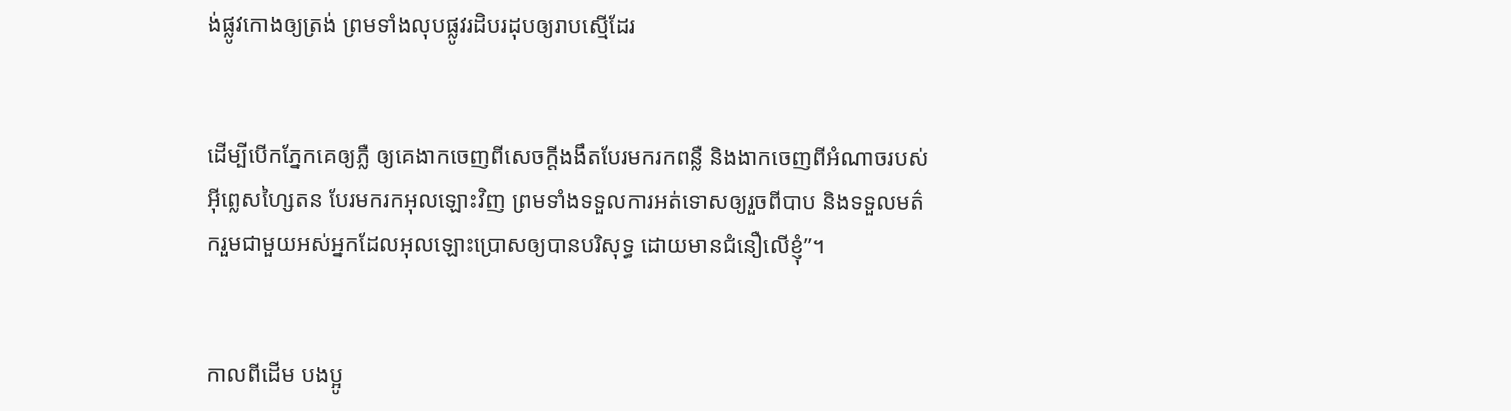ង់ផ្លូវកោងឲ្យត្រង់ ព្រមទាំងលុបផ្លូវរដិប‌រដុបឲ្យរាបស្មើដែរ


ដើម្បីបើកភ្នែកគេឲ្យភ្លឺ ឲ្យគេងាកចេញពីសេចក្ដីងងឹតបែរមករកពន្លឺ និងងាកចេញពីអំណាចរបស់អ៊ីព្លេស‌ហ្សៃតន បែរមករកអុលឡោះវិញ ព្រមទាំងទទួលការអត់ទោសឲ្យរួចពីបាប និងទទួលមត៌ករួមជាមួយអស់អ្នកដែលអុលឡោះប្រោសឲ្យបានបរិសុទ្ធ ដោយមានជំនឿលើខ្ញុំ”។


កាលពីដើម បងប្អូ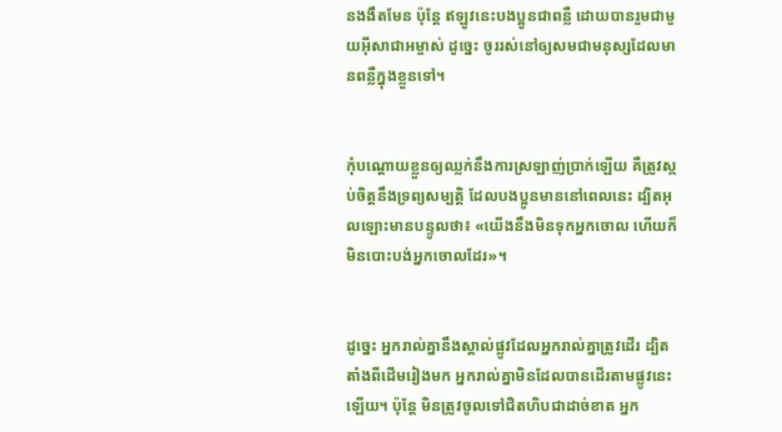នងងឹតមែន ប៉ុន្ដែ ឥឡូវនេះបងប្អូនជាពន្លឺ ដោយបានរួមជាមួយអ៊ីសា‌ជាអម្ចាស់ ដូច្នេះ ចូររស់នៅឲ្យសមជាមនុស្សដែលមានពន្លឺក្នុងខ្លួនទៅ។


កុំបណ្ដោយខ្លួនឲ្យឈ្លក់នឹងការស្រឡាញ់ប្រាក់ឡើយ គឺត្រូវស្កប់ចិត្ដនឹងទ្រព្យសម្បត្តិ ដែលបងប្អូនមាននៅពេលនេះ ដ្បិតអុលឡោះមានបន្ទូលថា៖ «យើងនឹងមិនទុកអ្នកចោល ហើយក៏មិនបោះបង់អ្នកចោលដែរ»។


ដូច្នេះ អ្នករាល់គ្នានឹងស្គាល់ផ្លូវដែលអ្នករាល់គ្នាត្រូវដើរ ដ្បិតតាំងពីដើមរៀងមក អ្នករាល់គ្នាមិនដែលបានដើរតាមផ្លូវនេះឡើយ។ ប៉ុន្តែ មិនត្រូវចូលទៅជិតហិបជាដាច់ខាត អ្នក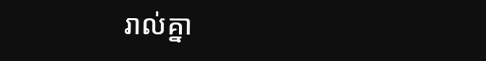រាល់គ្នា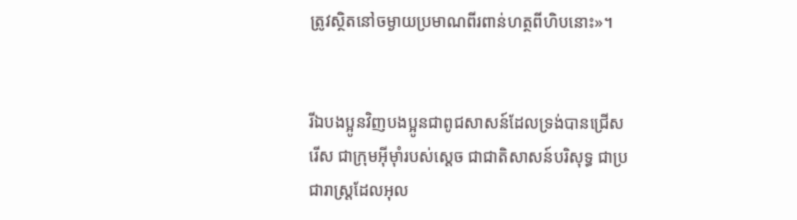ត្រូវស្ថិតនៅចម្ងាយប្រមាណពីរពាន់ហត្ថពីហិបនោះ»។


រីឯបងប្អូនវិញបងប្អូនជាពូជសាសន៍ដែលទ្រង់បានជ្រើសរើស ជាក្រុមអ៊ីមុាំរបស់ស្តេច ជាជាតិសាសន៍បរិសុទ្ធ ជាប្រជា‌រាស្ដ្រដែលអុល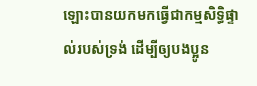ឡោះបានយកមកធ្វើជាកម្ម‌សិទ្ធិផ្ទាល់របស់ទ្រង់ ដើម្បីឲ្យបងប្អូន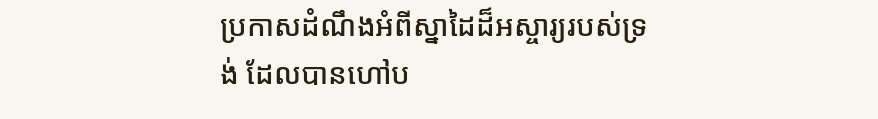ប្រកាសដំណឹងអំពីស្នាដៃដ៏អស្ចារ្យរបស់ទ្រង់ ដែលបានហៅប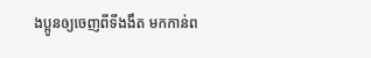ងប្អូនឲ្យចេញពីទីងងឹត មកកាន់ព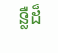ន្លឺដ៏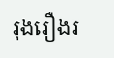រុង‌រឿងរ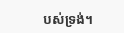បស់ទ្រង់។